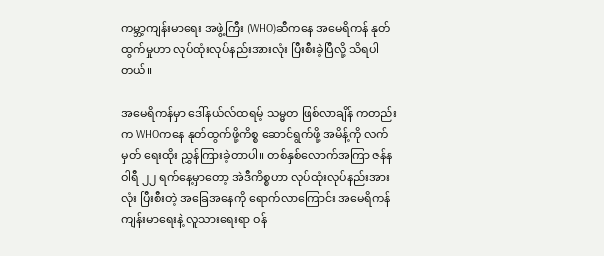ကမ္ဘာ့ကျန်းမာရေး အဖွဲ့ကြီး (WHO)ဆီကနေ အမေရိကန် နုတ်ထွက်မှုဟာ လုပ်ထုံးလုပ်နည်းအားလုံး ပြီးစီးခဲ့ပြီလို့ သိရပါတယ်။

အမေရိကန်မှာ ဒေါ်နယ်လ်ထရမ့် သမ္မတ ဖြစ်လာချိန် ကတည်းက WHOကနေ နုတ်ထွက်ဖို့ကိစ္စ ဆောင်ရွက်ဖို့ အမိန့်ကို လက်မှတ် ရေးထိုး ညွှန်ကြားခဲ့တာပါ။ တစ်နှစ်လောက်အကြာ ဇန်နဝါရီ ၂၂ ရက်နေ့မှာတော့ အဲဒီကိစ္စဟာ လုပ်ထုံးလုပ်နည်းအားလုံး ပြီးစီးတဲ့ အခြေအနေကို ရောက်လာကြောင်း အမေရိကန် ကျန်းမာရေးနဲ့ လူသားရေးရာ ဝန်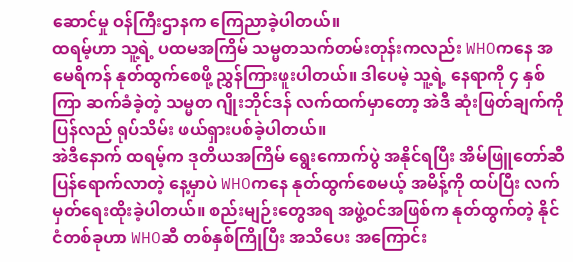ဆောင်မှု ဝန်ကြီးဌာနက ကြေညာခဲ့ပါတယ်။
ထရမ့်ဟာ သူ့ရဲ့ ပထမအကြိမ် သမ္မတသက်တမ်းတုန်းကလည်း WHOကနေ အမေရိကန် နုတ်ထွက်စေဖို့ ညွှန်ကြားဖူးပါတယ်။ ဒါပေမဲ့ သူ့ရဲ့ နေရာကို ၄ နှစ်ကြာ ဆက်ခံခဲ့တဲ့ သမ္မတ ဂျိုးဘိုင်ဒန် လက်ထက်မှာတော့ အဲဒီ ဆုံးဖြတ်ချက်ကို ပြန်လည် ရုပ်သိမ်း ဖယ်ရှားပစ်ခဲ့ပါတယ်။
အဲဒီနောက် ထရမ့်က ဒုတိယအကြိမ် ရွေးကောက်ပွဲ အနိုင်ရပြီး အိမ်ဖြူတော်ဆီ ပြန်ရောက်လာတဲ့ နေ့မှာပဲ WHOကနေ နုတ်ထွက်စေမယ့် အမိန့်ကို ထပ်ပြီး လက်မှတ်ရေးထိုးခဲ့ပါတယ်။ စည်းမျဉ်းတွေအရ အဖွဲ့ဝင်အဖြစ်က နုတ်ထွက်တဲ့ နိုင်ငံတစ်ခုဟာ WHOဆီ တစ်နှစ်ကြိုပြီး အသိပေး အကြောင်း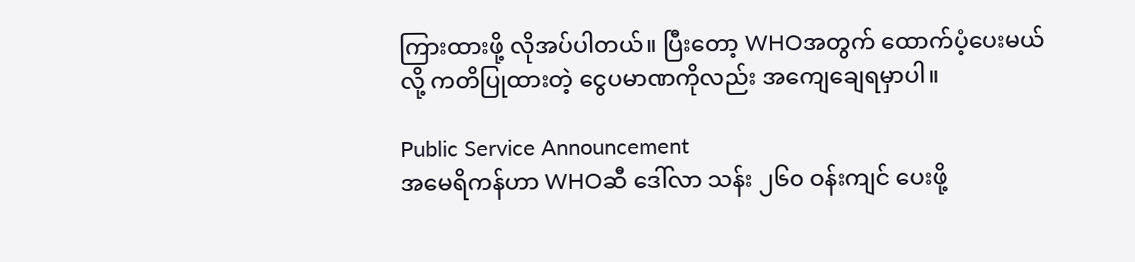ကြားထားဖို့ လိုအပ်ပါတယ်။ ပြီးတော့ WHOအတွက် ထောက်ပံ့ပေးမယ်လို့ ကတိပြုထားတဲ့ ငွေပမာဏကိုလည်း အကျေချေရမှာပါ။

Public Service Announcement
အမေရိကန်ဟာ WHOဆီ ဒေါ်လာ သန်း ၂၆၀ ဝန်းကျင် ပေးဖို့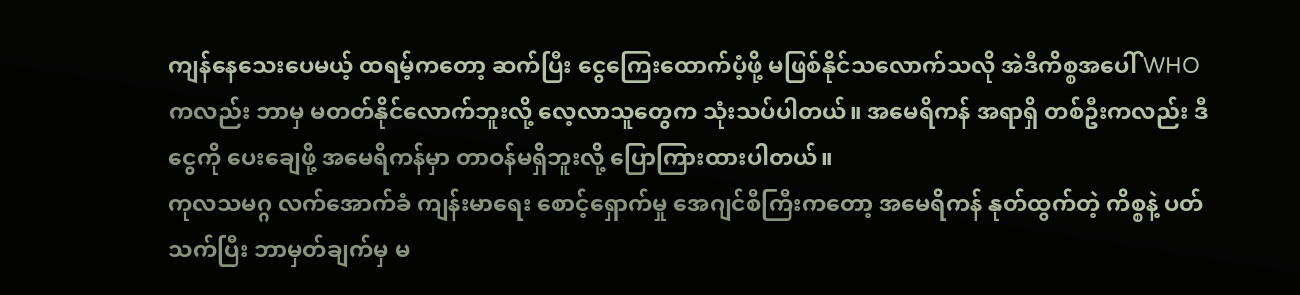ကျန်နေသေးပေမယ့် ထရမ့်ကတော့ ဆက်ပြီး ငွေကြေးထောက်ပံ့ဖို့ မဖြစ်နိုင်သလောက်သလို အဲဒီကိစ္စအပေါ် WHOကလည်း ဘာမှ မတတ်နိုင်လောက်ဘူးလို့ လေ့လာသူတွေက သုံးသပ်ပါတယ်။ အမေရိကန် အရာရှိ တစ်ဦးကလည်း ဒီငွေကို ပေးချေဖို့ အမေရိကန်မှာ တာဝန်မရှိဘူးလို့ ပြောကြားထားပါတယ်။
ကုလသမဂ္ဂ လက်အောက်ခံ ကျန်းမာရေး စောင့်ရှောက်မှု အေဂျင်စီကြီးကတော့ အမေရိကန် နုတ်ထွက်တဲ့ ကိစ္စနဲ့ ပတ်သက်ပြီး ဘာမှတ်ချက်မှ မ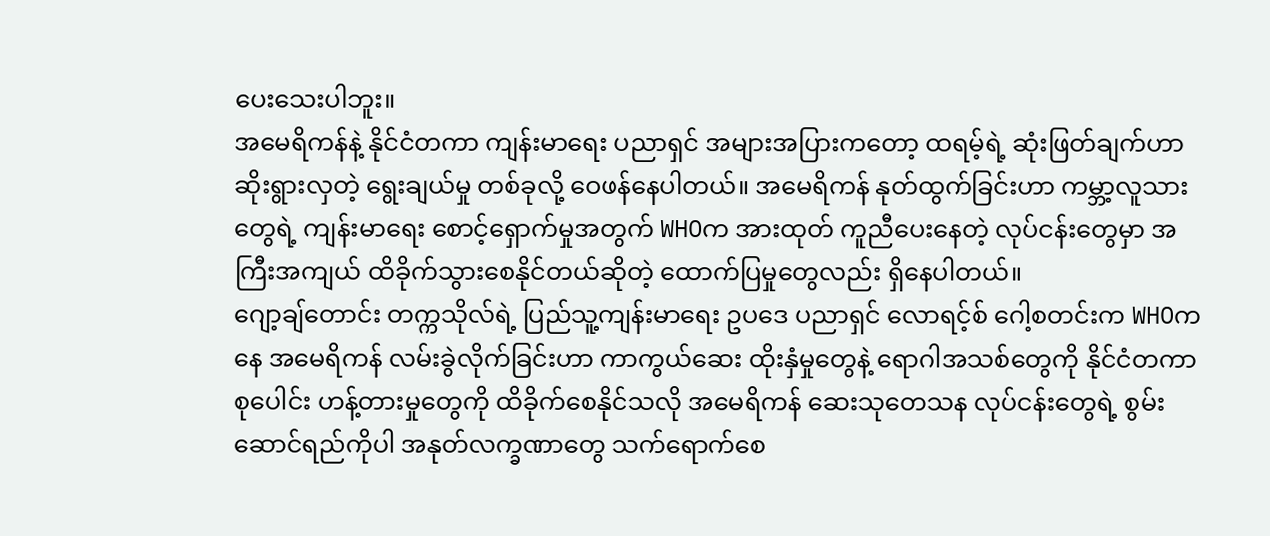ပေးသေးပါဘူး။
အမေရိကန်နဲ့ နိုင်ငံတကာ ကျန်းမာရေး ပညာရှင် အများအပြားကတော့ ထရမ့်ရဲ့ ဆုံးဖြတ်ချက်ဟာ ဆိုးရွားလှတဲ့ ရွေးချယ်မှု တစ်ခုလို့ ဝေဖန်နေပါတယ်။ အမေရိကန် နုတ်ထွက်ခြင်းဟာ ကမ္ဘာ့လူသားတွေရဲ့ ကျန်းမာရေး စောင့်ရှောက်မှုအတွက် WHOက အားထုတ် ကူညီပေးနေတဲ့ လုပ်ငန်းတွေမှာ အကြီးအကျယ် ထိခိုက်သွားစေနိုင်တယ်ဆိုတဲ့ ထောက်ပြမှုတွေလည်း ရှိနေပါတယ်။
ဂျော့ချ်တောင်း တက္ကသိုလ်ရဲ့ ပြည်သူ့ကျန်းမာရေး ဥပဒေ ပညာရှင် လောရင့်စ် ဂေါ့စတင်းက WHOကနေ အမေရိကန် လမ်းခွဲလိုက်ခြင်းဟာ ကာကွယ်ဆေး ထိုးနှံမှုတွေနဲ့ ရောဂါအသစ်တွေကို နိုင်ငံတကာ စုပေါင်း ဟန့်တားမှုတွေကို ထိခိုက်စေနိုင်သလို အမေရိကန် ဆေးသုတေသန လုပ်ငန်းတွေရဲ့ စွမ်းဆောင်ရည်ကိုပါ အနုတ်လက္ခဏာတွေ သက်ရောက်စေ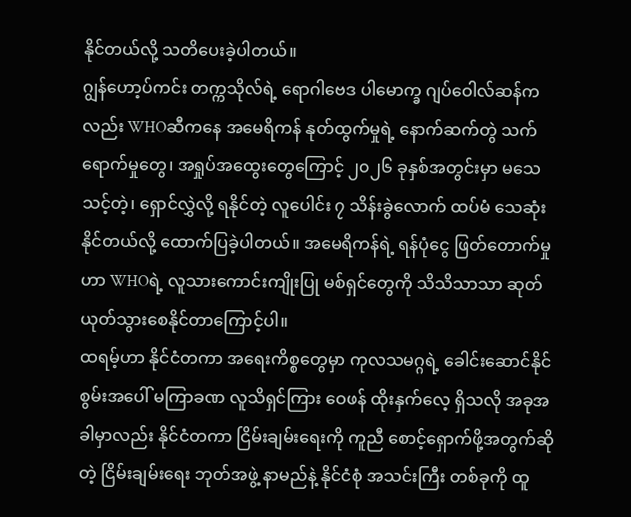နိုင်တယ်လို့ သတိပေးခဲ့ပါတယ်။
ဂျွန်ဟော့ပ်ကင်း တက္ကသိုလ်ရဲ့ ရောဂါဗေဒ ပါမောက္ခ ဂျပ်ဝေါလ်ဆန်ကလည်း WHOဆီကနေ အမေရိကန် နုတ်ထွက်မှုရဲ့ နောက်ဆက်တွဲ သက်ရောက်မှုတွေ၊ အရှုပ်အထွေးတွေကြောင့် ၂၀၂၆ ခုနှစ်အတွင်းမှာ မသေသင့်တဲ့၊ ရှောင်လွှဲလို့ ရနိုင်တဲ့ လူပေါင်း ၇ သိန်းခွဲလောက် ထပ်မံ သေဆုံးနိုင်တယ်လို့ ထောက်ပြခဲ့ပါတယ်။ အမေရိကန်ရဲ့ ရန်ပုံငွေ ဖြတ်တောက်မှုဟာ WHOရဲ့ လူသားကောင်းကျိုးပြု မစ်ရှင်တွေကို သိသိသာသာ ဆုတ်ယုတ်သွားစေနိုင်တာကြောင့်ပါ။
ထရမ့်ဟာ နိုင်ငံတကာ အရေးကိစ္စတွေမှာ ကုလသမဂ္ဂရဲ့ ခေါင်းဆောင်နိုင်စွမ်းအပေါ် မကြာခဏ လူသိရှင်ကြား ဝေဖန် ထိုးနှက်လေ့ ရှိသလို အခုအခါမှာလည်း နိုင်ငံတကာ ငြိမ်းချမ်းရေးကို ကူညီ စောင့်ရှောက်ဖို့အတွက်ဆိုတဲ့ ငြိမ်းချမ်းရေး ဘုတ်အဖွဲ့ နာမည်နဲ့ နိုင်ငံစုံ အသင်းကြီး တစ်ခုကို ထူ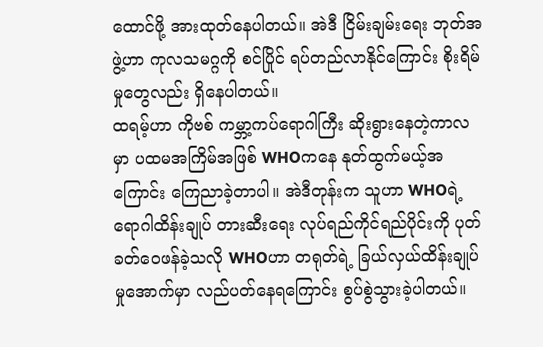ထောင်ဖို့ အားထုတ်နေပါတယ်။ အဲဒီ ငြိမ်းချမ်းရေး ဘုတ်အဖွဲ့ဟာ ကုလသမဂ္ဂကို စင်ပြိုင် ရပ်တည်လာနိုင်ကြောင်း စိုးရိမ်မှုတွေလည်း ရှိနေပါတယ်။
ထရမ့်ဟာ ကိုဗစ် ကမ္ဘာ့ကပ်ရောဂါကြီး ဆိုးရွားနေတဲ့ကာလမှာ ပထမအကြိမ်အဖြစ် WHOကနေ နုတ်ထွက်မယ့်အကြောင်း ကြေညာခဲ့တာပါ။ အဲဒီတုန်းက သူဟာ WHOရဲ့ ရောဂါထိန်းချုပ် တားဆီးရေး လုပ်ရည်ကိုင်ရည်ပိုင်းကို ပုတ်ခတ်ဝေဖန်ခဲ့သလို WHOဟာ တရုတ်ရဲ့ ခြယ်လှယ်ထိန်းချုပ်မှုအောက်မှာ လည်ပတ်နေရကြောင်း စွပ်စွဲသွားခဲ့ပါတယ်။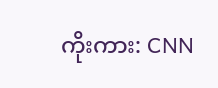ကိုးကား: CNN